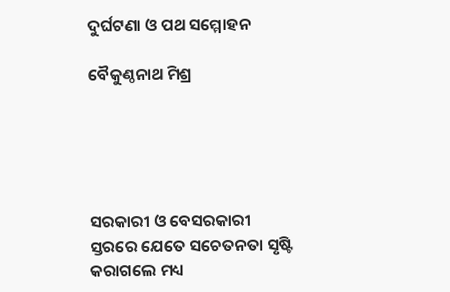ଦୁର୍ଘଟଣା ଓ ପଥ ସମ୍ମୋହନ

ବୈକୁଣ୍ଠନାଥ ମିଶ୍ର





ସରକାରୀ ଓ ବେସରକାରୀ ସ୍ତରରେ ଯେତେ ସଚେତନତା ସୃଷ୍ଟି କରାଗଲେ ମଧ୍ୟ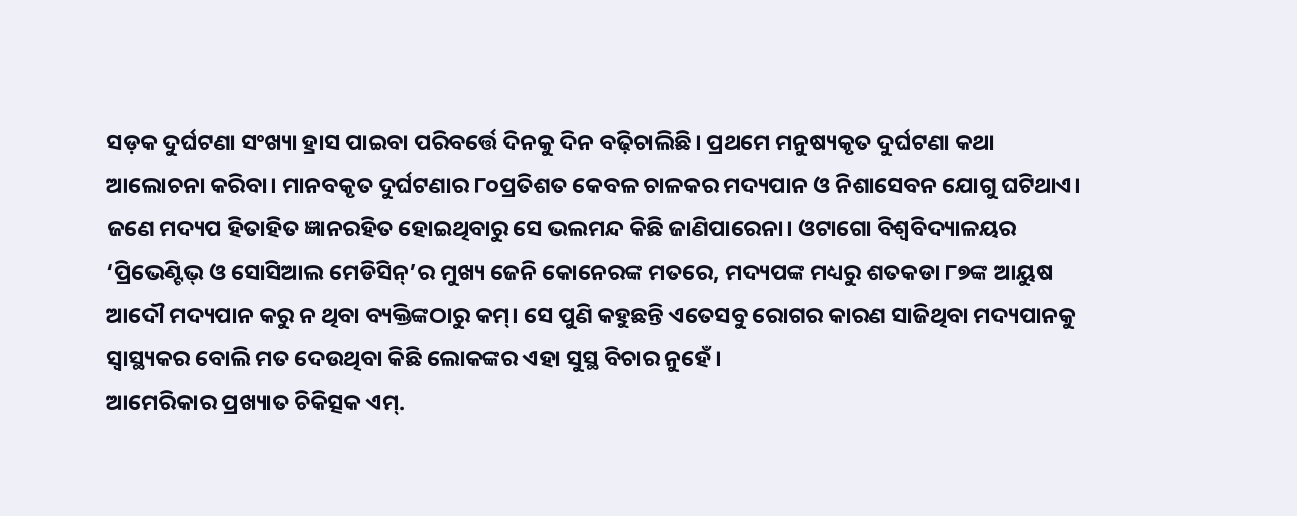ସଡ଼କ ଦୁର୍ଘଟଣା ସଂଖ୍ୟା ହ୍ରାସ ପାଇବା ପରିବର୍ତ୍ତେ ଦିନକୁ ଦିନ ବଢ଼ିଚାଲିଛି। ପ୍ରଥମେ ମନୁଷ୍ୟକୃତ ଦୁର୍ଘଟଣା କଥା ଆଲୋଚନା କରିବା। ମାନବକୃତ ଦୁର୍ଘଟଣାର ୮୦ପ୍ରତିଶତ କେବଳ ଚାଳକର ମଦ୍ୟପାନ ଓ ନିଶାସେବନ ଯୋଗୁ ଘଟିଥାଏ। ଜଣେ ମଦ୍ୟପ ହିତାହିତ ଜ୍ଞାନରହିତ ହୋଇଥିବାରୁ ସେ ଭଲମନ୍ଦ କିଛି ଜାଣିପାରେନା। ଓଟାଗୋ ବିଶ୍ୱବିଦ୍ୟାଳୟର ‘ପ୍ରିଭେଣ୍ଟିଭ୍‌ ଓ ସୋସିଆଲ ମେଡିସିନ୍‌’ର ମୁଖ୍ୟ ଜେନି କୋନେରଙ୍କ ମତରେ, ମଦ୍ୟପଙ୍କ ମଧ୍ୟରୁ ଶତକଡା ୮୭ଙ୍କ ଆୟୁଷ ଆଦୌ ମଦ୍ୟପାନ କରୁ ନ ଥିବା ବ୍ୟକ୍ତିଙ୍କଠାରୁ କମ୍‌। ସେ ପୁଣି କହୁଛନ୍ତି ଏତେସବୁ ରୋଗର କାରଣ ସାଜିଥିବା ମଦ୍ୟପାନକୁ ସ୍ବାସ୍ଥ୍ୟକର ବୋଲି ମତ ଦେଉଥିବା କିଛି ଲୋକଙ୍କର ଏହା ସୁସ୍ଥ ବିଚାର ନୁହେଁ।
ଆମେରିକାର ପ୍ରଖ୍ୟାତ ଚିକିତ୍ସକ ଏମ୍‌.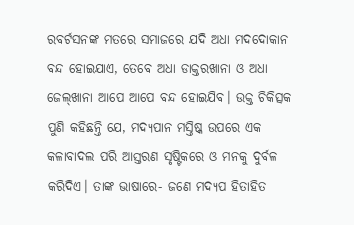ରବର୍ଟସନଙ୍କ ମତରେ ସମାଜରେ ଯଦି ଅଧା ମଦଦୋକାନ ବନ୍ଦ ହୋଇଯାଏ, ତେବେ ଅଧା ଡାକ୍ତରଖାନା ଓ ଅଧା ଜେଲ୍‌ଖାନା ଆପେ ଆପେ ବନ୍ଦ ହୋଇଯିବ। ଉକ୍ତ ଚିକିତ୍ସକ ପୁଣି କହିଛନ୍ତି ଯେ, ମଦ୍ୟପାନ ମସ୍ତିଷ୍କ ଉପରେ ଏକ କଳାବାଦଲ ପରି ଆସ୍ତରଣ ସୃଷ୍ଟିକରେ ଓ ମନକୁ ଦୁର୍ବଳ କରିଦିଏ। ତାଙ୍କ ଭାଷାରେ- ଜଣେ ମଦ୍ୟପ ହିତାହିତ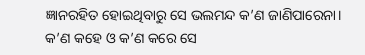ଜ୍ଞାନରହିତ ହୋଇଥିବାରୁ ସେ ଭଲମନ୍ଦ କ’ଣ ଜାଣିପାରେନା। କ’ଣ କହେ ଓ କ’ଣ କରେ ସେ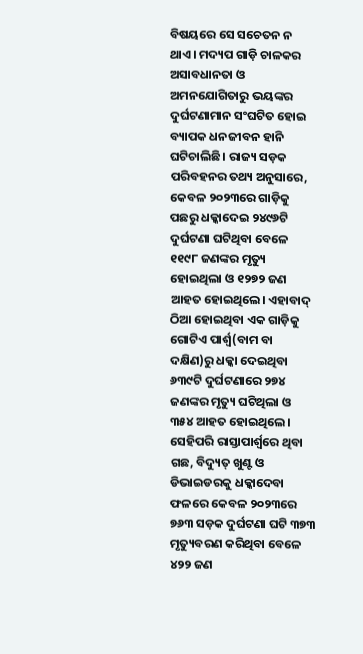ବିଷୟରେ ସେ ସଚେତନ ନ ଥାଏ। ମଦ୍ୟପ ଗାଡ଼ି ଚାଳକର ଅସାବଧାନତା ଓ ଅମନଯୋଗିତାରୁ ଭୟଙ୍କର ଦୁର୍ଘଟଣାମାନ ସଂଘଟିତ ହୋଇ ବ୍ୟାପକ ଧନଜୀବନ ହାନି ଘଟିଚାଲିଛି। ରାଜ୍ୟ ସଡ଼କ ପରିବହନର ତଥ୍ୟ ଅନୁସାରେ, କେବଳ ୨୦୨୩ରେ ଗାଡ଼ିକୁ ପଛରୁ ଧକ୍କାଦେଇ ୨୪୯୬ଟି ଦୁର୍ଘଟଣା ଘଟିଥିବା ବେଳେ ୧୧୯୮ ଜଣଙ୍କର ମୃତ୍ୟୁ ହୋଇଥିଲା ଓ ୧୨୭୨ ଜଣ ଆହତ ହୋଇଥିଲେ। ଏହାବାଦ୍‌ ଠିଆ ହୋଇଥିବା ଏକ ଗାଡ଼ିକୁ ଗୋଟିଏ ପାର୍ଶ୍ୱ(ବାମ ବା ଦକ୍ଷିଣ)ରୁ ଧକ୍କା ଦେଇଥିବା ୬୩୯ଟି ଦୁର୍ଘଟଣାରେ ୨୭୪ ଜଣଙ୍କର ମୃତ୍ୟୁ ଘଟିଥିଲା ଓ ୩୫୪ ଆହତ ହୋଇଥିଲେ। ସେହିପରି ରାସ୍ତାପାର୍ଶ୍ୱରେ ଥିବା ଗଛ, ବିଦ୍ୟୁତ୍‌ ଖୁଣ୍ଟ ଓ ଡିଭାଇଡରକୁ ଧକ୍କାଦେବା ଫଳରେ କେବଳ ୨୦୨୩ରେ ୭୬୩ ସଡ଼କ ଦୁର୍ଘଟଣା ଘଟି ୩୭୩ ମୃତ୍ୟୁବରଣ କରିଥିବା ବେଳେ ୪୨୨ ଜଣ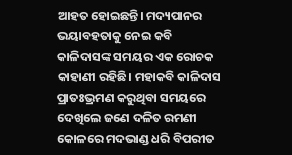ଆହତ ହୋଇଛନ୍ତି। ମଦ୍ୟପାନର ଭୟାବହତାକୁ ନେଇ କବି କାଳିଦାସଙ୍କ ସମୟର ଏକ ରୋଚକ କାହାଣୀ ରହିଛି। ମହାକବି କାଳିଦାସ ପ୍ରାତଃଭ୍ରମଣ କରୁଥିବା ସମୟରେ ଦେଖିଲେ ଜଣେ ଦଳିତ ରମଣୀ କୋଳରେ ମଦଭାଣ୍ଡ ଧରି ବିପରୀତ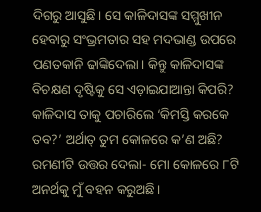ଦିଗରୁ ଆସୁଛି। ସେ କାଳିଦାସଙ୍କ ସମ୍ମୁଖୀନ ହେବାରୁ ସଂଭ୍ରମତାର ସହ ମଦଭାଣ୍ଡ ଉପରେ ପଣତକାନି ଢାଙ୍କିଦେଲା। କିନ୍ତୁ କାଳିଦାସଙ୍କ ବିଚକ୍ଷଣ ଦୃଷ୍ଟିକୁ ସେ ଏଡ଼ାଇଯାଆନ୍ତା କିପରି? କାଳିଦାସ ତାକୁ ପଚାରିଲେ ‘କିମସ୍ତି କରକେ ତବ?’ ଅର୍ଥାତ୍‌ ତୁମ କୋଳରେ କ’ଣ ଅଛି? ରମଣୀଟି ଉତ୍ତର ଦେଲା- ମୋ କୋଳରେ ୮ଟି ଅନର୍ଥକୁ ମୁଁ ବହନ କରୁଅଛି।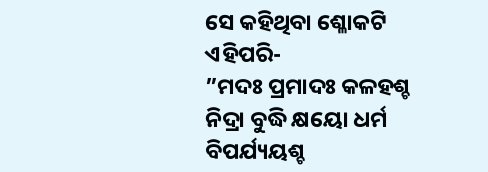ସେ କହିଥିବା ଶ୍ଳୋକଟି ଏହିପରି-
”ମଦଃ ପ୍ରମାଦଃ କଳହଶ୍ଚ ନିଦ୍ରା ବୁଦ୍ଧି କ୍ଷୟୋ ଧର୍ମ ବିପର୍ଯ୍ୟୟଶ୍ଚ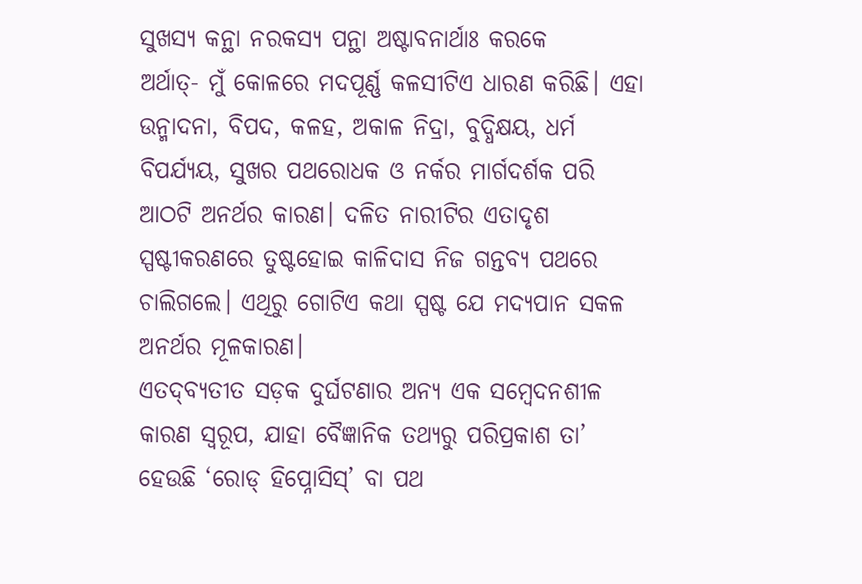ସୁଖସ୍ୟ କନ୍ଥା ନରକସ୍ୟ ପନ୍ଥା ଅଷ୍ଟାବନାର୍ଥାଃ କରକେ
ଅର୍ଥାତ୍‌- ମୁଁ କୋଳରେ ମଦପୂର୍ଣ୍ଣ କଳସୀଟିଏ ଧାରଣ କରିଛି। ଏହା ଉନ୍ମାଦନା, ବିପଦ, କଳହ, ଅକାଳ ନିଦ୍ରା, ବୁଦ୍ଧିକ୍ଷୟ, ଧର୍ମ ବିପର୍ଯ୍ୟୟ, ସୁଖର ପଥରୋଧକ ଓ ନର୍କର ମାର୍ଗଦର୍ଶକ ପରି ଆଠଟି ଅନର୍ଥର କାରଣ। ଦଳିତ ନାରୀଟିର ଏତାଦୃଶ ସ୍ପଷ୍ଟୀକରଣରେ ତୁଷ୍ଟହୋଇ କାଳିଦାସ ନିଜ ଗନ୍ତବ୍ୟ ପଥରେ ଚାଲିଗଲେ। ଏଥିରୁ ଗୋଟିଏ କଥା ସ୍ପଷ୍ଟ ଯେ ମଦ୍ୟପାନ ସକଳ ଅନର୍ଥର ମୂଳକାରଣ।
ଏତଦ୍‌ବ୍ୟତୀତ ସଡ଼କ ଦୁର୍ଘଟଣାର ଅନ୍ୟ ଏକ ସମ୍ବେଦନଶୀଳ କାରଣ ସ୍ବରୂପ, ଯାହା ବୈଜ୍ଞାନିକ ତଥ୍ୟରୁ ପରିପ୍ରକାଶ ତା’ ହେଉଛି ‘ରୋଡ୍‌ ହିପ୍ନୋସିସ୍‌’ ବା ପଥ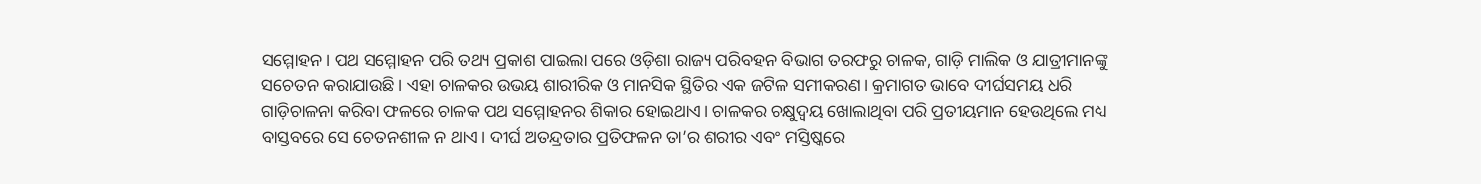ସମ୍ମୋହନ। ପଥ ସମ୍ମୋହନ ପରି ତଥ୍ୟ ପ୍ରକାଶ ପାଇଲା ପରେ ଓଡ଼ିଶା ରାଜ୍ୟ ପରିବହନ ବିଭାଗ ତରଫରୁ ଚାଳକ, ଗାଡ଼ି ମାଲିକ ଓ ଯାତ୍ରୀମାନଙ୍କୁ ସଚେତନ କରାଯାଉଛି। ଏହା ଚାଳକର ଉଭୟ ଶାରୀରିକ ଓ ମାନସିକ ସ୍ଥିତିର ଏକ ଜଟିଳ ସମୀକରଣ। କ୍ରମାଗତ ଭାବେ ଦୀର୍ଘସମୟ ଧରି ଗାଡ଼ିଚାଳନା କରିବା ଫଳରେ ଚାଳକ ପଥ ସମ୍ମୋହନର ଶିକାର ହୋଇଥାଏ। ଚାଳକର ଚକ୍ଷୁଦ୍ୱୟ ଖୋଲାଥିବା ପରି ପ୍ରତୀୟମାନ ହେଉଥିଲେ ମଧ୍ୟ ବାସ୍ତବରେ ସେ ଚେତନଶୀଳ ନ ଥାଏ। ଦୀର୍ଘ ଅତନ୍ଦ୍ରତାର ପ୍ରତିଫଳନ ତା’ର ଶରୀର ଏବଂ ମସ୍ତିଷ୍କରେ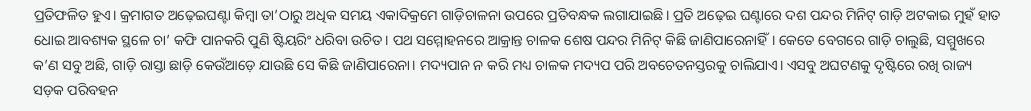ପ୍ରତିଫଳିତ ହୁଏ। କ୍ରମାଗତ ଅଢ଼େଇଘଣ୍ଟା କିମ୍ବା ତା’ଠାରୁ ଅଧିକ ସମୟ ଏକାଦିକ୍ରମେ ଗାଡ଼ିଚାଳନା ଉପରେ ପ୍ରତିବନ୍ଧକ ଲଗାଯାଇଛି। ପ୍ରତି ଅଢ଼େଇ ଘଣ୍ଟାରେ ଦଶ ପନ୍ଦର ମିନିଟ୍‌ ଗାଡ଼ି ଅଟକାଇ ମୁହଁ ହାତ ଧୋଇ ଆବଶ୍ୟକ ସ୍ଥଳେ ଚା’ କଫି ପାନକରି ପୁଣି ଷ୍ଟିୟରିଂ ଧରିବା ଉଚିତ। ପଥ ସମ୍ମୋହନରେ ଆକ୍ରାନ୍ତ ଚାଳକ ଶେଷ ପନ୍ଦର ମିନିଟ୍‌ କିଛି ଜାଣିପାରେନାହିଁ। କେତେ ବେଗରେ ଗାଡ଼ି ଚାଲୁଛି, ସମ୍ମୁଖରେ କ’ଣ ସବୁ ଅଛି, ଗାଡ଼ି ରାସ୍ତା ଛାଡ଼ି କେଉଁଆଡ଼େ ଯାଉଛି ସେ କିଛି ଜାଣିପାରେନା। ମଦ୍ୟପାନ ନ କରି ମଧ୍ୟ ଚାଳକ ମଦ୍ୟପ ପରି ଅବଚେତନସ୍ତରକୁ ଚାଲିଯାଏ। ଏସବୁ ଅଘଟଣକୁ ଦୃଷ୍ଟିରେ ରଖି ରାଜ୍ୟ ସଡ଼କ ପରିବହନ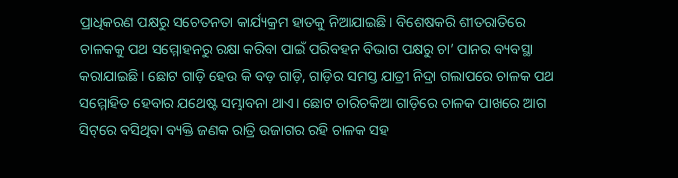ପ୍ରାଧିକରଣ ପକ୍ଷରୁ ସଚେତନତା କାର୍ଯ୍ୟକ୍ରମ ହାତକୁ ନିଆଯାଇଛି। ବିଶେଷକରି ଶୀତରାତିରେ ଚାଳକକୁ ପଥ ସମ୍ମୋହନରୁ ରକ୍ଷା କରିବା ପାଇଁ ପରିବହନ ବିଭାଗ ପକ୍ଷରୁ ଚା’ ପାନର ବ୍ୟବସ୍ଥା କରାଯାଇଛି। ଛୋଟ ଗାଡ଼ି ହେଉ କି ବଡ଼ ଗାଡ଼ି, ଗାଡ଼ିର ସମସ୍ତ ଯାତ୍ରୀ ନିଦ୍ରା ଗଲାପରେ ଚାଳକ ପଥ ସମ୍ମୋହିତ ହେବାର ଯଥେଷ୍ଟ ସମ୍ଭାବନା ଥାଏ। ଛୋଟ ଚାରିଚକିଆ ଗାଡ଼ିରେ ଚାଳକ ପାଖରେ ଆଗ ସିଟ୍‌ରେ ବସିଥିବା ବ୍ୟକ୍ତି ଜଣକ ରାତ୍ରି ଉଜାଗର ରହି ଚାଳକ ସହ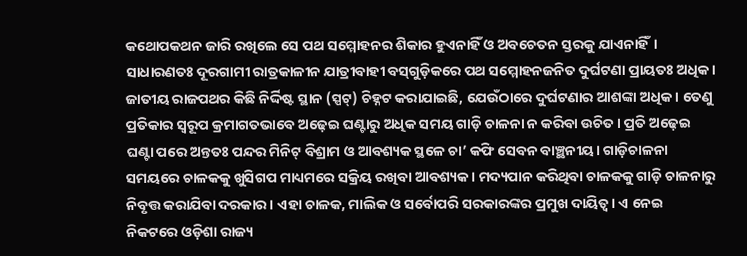କଥୋପକଥନ ଜାରି ରଖିଲେ ସେ ପଥ ସମ୍ମୋହନର ଶିକାର ହୁଏନାହିଁ ଓ ଅବଚେତନ ସ୍ତରକୁ ଯାଏନାହିଁ। ସାଧାରଣତଃ ଦୂରଗାମୀ ରାତ୍ରକାଳୀନ ଯାତ୍ରୀବାହୀ ବସ୍‌ଗୁଡ଼ିକରେ ପଥ ସମ୍ମୋହନଜନିତ ଦୁର୍ଘଟଣା ପ୍ରାୟତଃ ଅଧିକ। ଜାତୀୟ ରାଜପଥର କିଛି ନିର୍ଦ୍ଦିଷ୍ଟ ସ୍ଥାନ (ସ୍ପଟ୍‌) ଚିହ୍ନଟ କରାଯାଇଛି, ଯେଉଁଠାରେ ଦୁର୍ଘଟଣାର ଆଶଙ୍କା ଅଧିକ। ତେଣୁ ପ୍ରତିକାର ସ୍ବରୂପ କ୍ରମାଗତଭାବେ ଅଢ଼େଇ ଘଣ୍ଟାରୁ ଅଧିକ ସମୟ ଗାଡ଼ି ଚାଳନା ନ କରିବା ଉଚିତ। ପ୍ରତି ଅଢ଼େଇ ଘଣ୍ଟା ପରେ ଅନ୍ତତଃ ପନ୍ଦର ମିନିଟ୍‌ ବିଶ୍ରାମ ଓ ଆବଶ୍ୟକ ସ୍ଥଳେ ଚା’ କଫି ସେବନ ବାଞ୍ଛନୀୟ। ଗାଡ଼ିଚାଳନା ସମୟରେ ଚାଳକକୁ ଖୁସିଗପ ମାଧ୍ୟମରେ ସକ୍ରିୟ ରଖିବା ଆବଶ୍ୟକ। ମଦ୍ୟପାନ କରିଥିବା ଚାଳକକୁ ଗାଡ଼ି ଚାଳନାରୁ ନିବୃତ୍ତ କରାଯିବା ଦରକାର। ଏହା ଚାଳକ, ମାଲିକ ଓ ସର୍ବୋପରି ସରକାରଙ୍କର ପ୍ରମୁଖ ଦାୟିତ୍ୱ। ଏ ନେଇ ନିକଟରେ ଓଡ଼ିଶା ରାଜ୍ୟ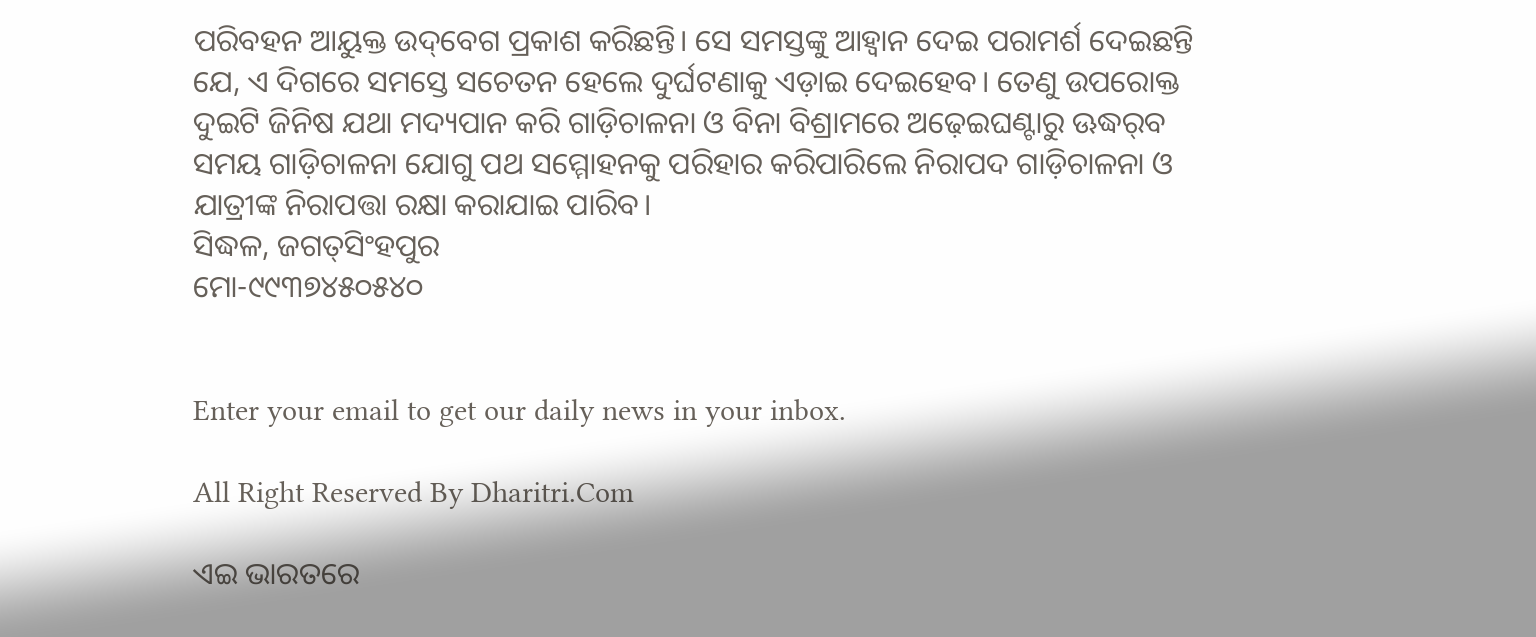ପରିବହନ ଆୟୁକ୍ତ ଉଦ୍‌ବେଗ ପ୍ରକାଶ କରିଛନ୍ତି। ସେ ସମସ୍ତଙ୍କୁ ଆହ୍ବାନ ଦେଇ ପରାମର୍ଶ ଦେଇଛନ୍ତି ଯେ, ଏ ଦିଗରେ ସମସ୍ତେ ସଚେତନ ହେଲେ ଦୁର୍ଘଟଣାକୁ ଏଡ଼ାଇ ଦେଇହେବ। ତେଣୁ ଉପରୋକ୍ତ ଦୁଇଟି ଜିନିଷ ଯଥା ମଦ୍ୟପାନ କରି ଗାଡ଼ିଚାଳନା ଓ ବିନା ବିଶ୍ରାମରେ ଅଢ଼େଇଘଣ୍ଟାରୁ ଊଦ୍ଧର୍‌ବ ସମୟ ଗାଡ଼ିଚାଳନା ଯୋଗୁ ପଥ ସମ୍ମୋହନକୁ ପରିହାର କରିପାରିଲେ ନିରାପଦ ଗାଡ଼ିଚାଳନା ଓ ଯାତ୍ରୀଙ୍କ ନିରାପତ୍ତା ରକ୍ଷା କରାଯାଇ ପାରିବ।
ସିଦ୍ଧଳ, ଜଗତ୍‌ସିଂହପୁର
ମୋ-୯୯୩୭୪୫୦୫୪୦


Enter your email to get our daily news in your inbox.

All Right Reserved By Dharitri.Com

ଏଇ ଭାରତରେ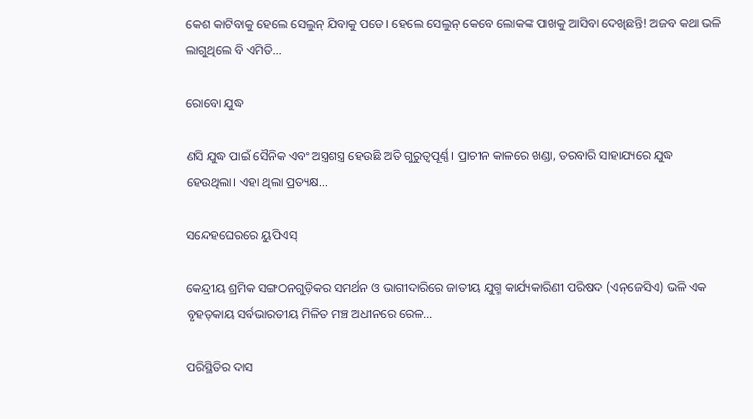କେଶ କାଟିବାକୁ ହେଲେ ସେଲୁନ୍‌ ଯିବାକୁ ପଡେ। ହେଲେ ସେଲୁନ୍‌ କେବେ ଲୋକଙ୍କ ପାଖକୁ ଆସିବା ଦେଖିଛନ୍ତି! ଅଜବ କଥା ଭଳି ଲାଗୁଥିଲେ ବି ଏମିତି...

ରୋବୋ ଯୁଦ୍ଧ

ଣସି ଯୁଦ୍ଧ ପାଇଁ ସୈନିକ ଏବଂ ଅସ୍ତ୍ରଶସ୍ତ୍ର ହେଉଛି ଅତି ଗୁରୁତ୍ୱପୂର୍ଣ୍ଣ। ପ୍ରାଚୀନ କାଳରେ ଖଣ୍ଡା, ତରବାରି ସାହାଯ୍ୟରେ ଯୁଦ୍ଧ ହେଉଥିଲା। ଏହା ଥିଲା ପ୍ରତ୍ୟକ୍ଷ...

ସନ୍ଦେହଘେରରେ ୟୁପିଏସ୍‌

କେନ୍ଦ୍ରୀୟ ଶ୍ରମିକ ସଙ୍ଗଠନଗୁଡ଼ିକର ସମର୍ଥନ ଓ ଭାଗୀଦାରିରେ ଜାତୀୟ ଯୁଗ୍ମ କାର୍ଯ୍ୟକାରିଣୀ ପରିଷଦ (ଏନ୍‌ଜେସିଏ) ଭଳି ଏକ ବୃହତ୍‌କାୟ ସର୍ବଭାରତୀୟ ମିଳିତ ମଞ୍ଚ ଅଧୀନରେ ରେଳ...

ପରିସ୍ଥିତିର ଦାସ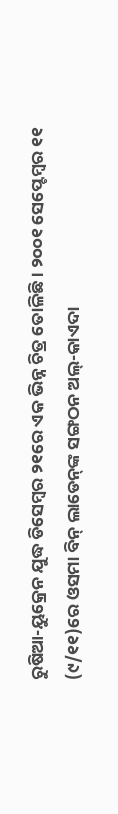ରୁଷିଆ-ୟୁକ୍ରେନ ଯୁଦ୍ଧ ଡିସେମ୍ବର ୨୧ରେ ଏକ ଭିନ୍ନ ଚିତ୍ର ତୋଳିଛି। ୨୦୦୧ ସେପ୍ଟେମ୍ବର ୧୧ (୯/୧୧)ରେ ଓସମା ବିନ୍‌ ଲାଡେନ୍‌ଙ୍କ ସଙ୍ଗଠନ ଅଲ୍‌-କାଏଦା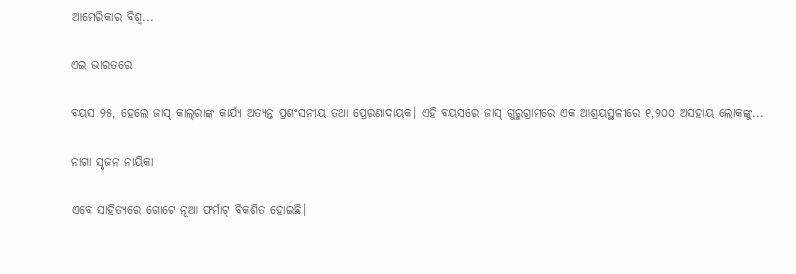ଆମେରିକାର ବିଶ୍ୱ...

ଏଇ ଭାରତରେ

ବୟସ ୨୫, ହେଲେ ଜାସ୍‌ କାଲ୍‌ରାଙ୍କ କାର୍ଯ୍ୟ ଅତ୍ୟନ୍ତ ପ୍ରଶଂସନୀୟ ତଥା ପ୍ରେରଣାଦାୟକ। ଏହି ବୟସରେ ଜାସ୍‌ ଗୁରୁଗ୍ରାମରେ ଏକ ଆଶ୍ରୟସ୍ଥଳୀରେ ୧,୨୦୦ ଅସହାୟ ଲୋକଙ୍କୁ...

ନାଗା ସୃଜନ ନାୟିକା

ଏବେ ସାହିତ୍ୟରେ ଗୋଟେ ନୂଆ ଫର୍ମାଟ୍‌ ବିକଶିତ ହୋଇଛି।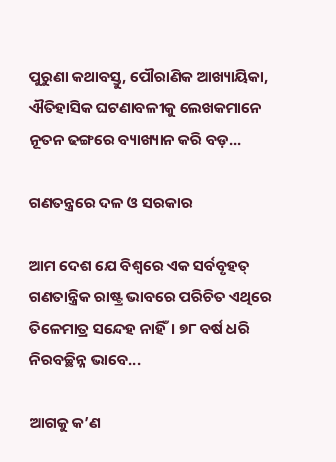ପୁରୁଣା କଥାବସ୍ତୁ, ପୌରାଣିକ ଆଖ୍ୟାୟିକା, ଐତିହାସିକ ଘଟଣାବଳୀକୁ ଲେଖକମାନେ ନୂତନ ଢଙ୍ଗରେ ବ୍ୟାଖ୍ୟାନ କରି ବଡ଼...

ଗଣତନ୍ତ୍ରରେ ଦଳ ଓ ସରକାର

ଆମ ଦେଶ ଯେ ବିଶ୍ୱରେ ଏକ ସର୍ବବୃହତ୍‌ ଗଣତାନ୍ତ୍ରିକ ରାଷ୍ଟ୍ର ଭାବରେ ପରିଚିତ ଏଥିରେ ତିଳେମାତ୍ର ସନ୍ଦେହ ନାହିଁ। ୭୮ ବର୍ଷ ଧରି ନିରବଚ୍ଛିନ୍ନ ଭାବେ...

ଆଗକୁ କ’ଣ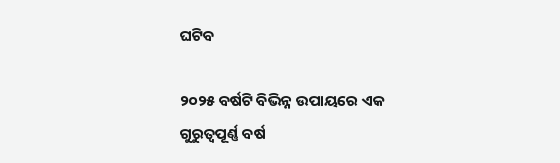ଘଟିବ

୨୦୨୫ ବର୍ଷଟି ବିଭିନ୍ନ ଉପାୟରେ ଏକ ଗୁରୁତ୍ୱପୂର୍ଣ୍ଣ ବର୍ଷ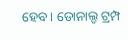ହେବ। ଡୋନାଲ୍ଡ ଟ୍ରମ୍ପ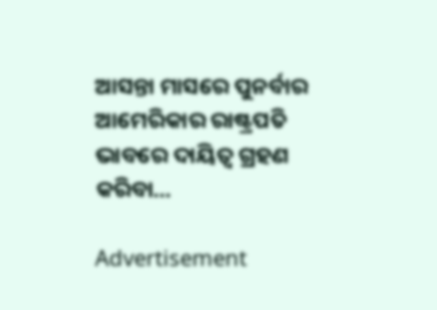ଆସନ୍ତା ମାସରେ ପୁନର୍ବାର ଆମେରିକାର ରାଷ୍ଟ୍ରପତି ଭାବରେ ଦାୟିତ୍ୱ ଗ୍ରହଣ କରିବା...

Advertisement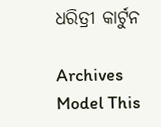ଧରିତ୍ରୀ କାର୍ଟୁନ

Archives
Model This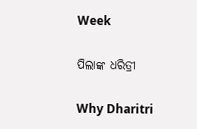Week

ପିଲାଙ୍କ ଧରିତ୍ରୀ

Why Dharitri